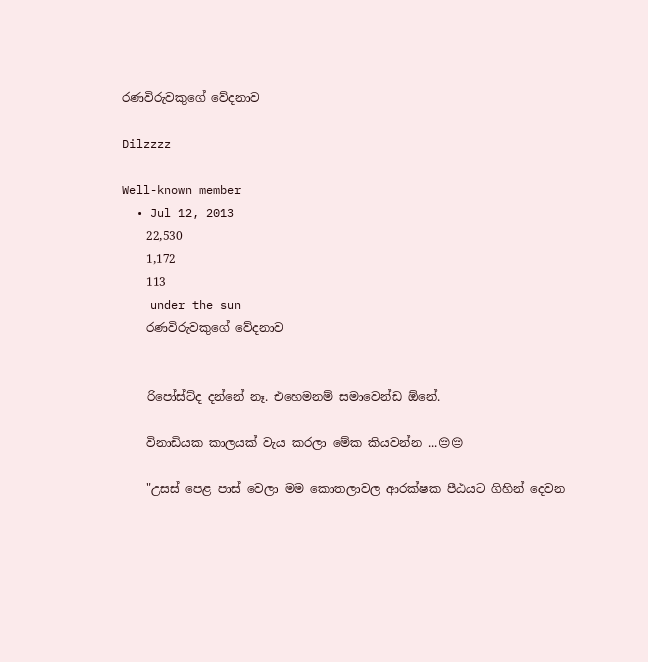රණවිරුවකුගේ වේදනාව

Dilzzzz

Well-known member
  • Jul 12, 2013
    22,530
    1,172
    113
    under the sun
    රණවිරුවකුගේ වේදනාව


    රිපෝස්ට්ද දන්නේ නෑ. එහෙමනම් සමාවෙන්ඩ ඕනේ.

    විනාඩියක කාලයක් වැය කරලා මේක කියවන්න ...😔😔

    "උසස් පෙළ පාස් වෙලා මම කොතලාවල ආරක්ෂක පීඨයට ගිහින් දෙවන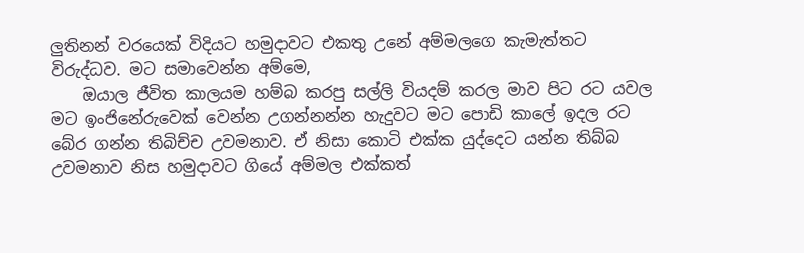ලුතිනන් වරයෙක් විදියට හමුදාවට එකතු උනේ අම්මලගෙ කැමැත්තට විරුද්ධව. මට සමාවෙන්න අම්මෙ,
    ඔයාල ජීවිත කාලයම හම්බ කරපු සල්ලි වියදම් කරල මාව පිට රට යවල මට ඉංජිනේරුවෙක් වෙන්න උගන්නන්න හැදුවට මට පොඩි කාලේ ඉදල රට බේර ගන්න තිබිච්ච උවමනාව. ඒ නිසා කොටි එක්ක යුද්දෙට යන්න තිබ්බ උවමනාව නිස හමුදාවට ගියේ අම්මල එක්කත්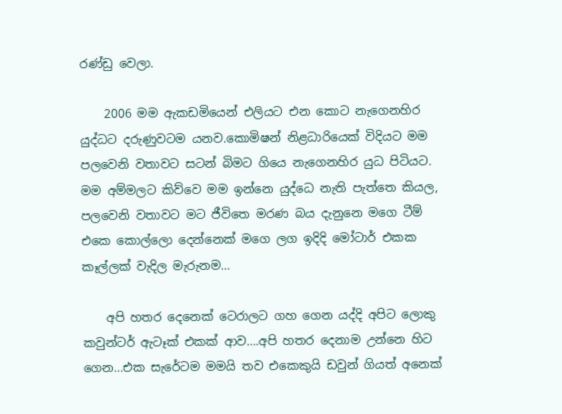රණ්ඩු වෙලා.

    2006 මම ඇකඩමියෙන් එලියට එන කොට නැගෙනහිර යුද්ධට දරුණුවටම යනව.කොමිෂන් නිළධාරියෙක් විදියට මම පලවෙනි වතාවට සටන් බිමට ගියෙ නැගෙනහිර යුධ පිටියට. මම අම්මලට කිව්වෙ මම ඉන්නෙ යුද්ධෙ නැති පැත්තෙ කියල, පලවෙනි වතාවට මට ජීවිතෙ මරණ බය දැනුනෙ මගෙ ටීම් එකෙ කොල්ලො දෙන්නෙක් මගෙ ලග ඉදිදි මෝටාර් එකක කෑල්ලක් වැදිල මැරුනම…

    අපි හතර දෙනෙක් ටෙරාලට ගහ ගෙන යද්දි අපිට ලොකු කවුන්ටර් ඇටෑක් එකක් ආව….අපි හතර දෙනාම උන්නෙ හිට ගෙන…එක සැරේටම මමයි තව එකෙකුයි ඩවුන් ගියත් අනෙක්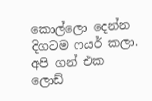කොල්ලො දෙන්න දිගටම ෆයර් කලා. අපි ගන් එක ලොඩ්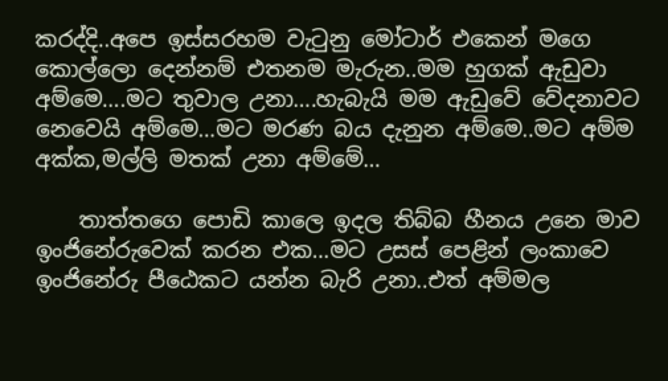කරද්දි..අපෙ ඉස්සරහම වැටුනු මෝටාර් එකෙන් මගෙ කොල්ලො දෙන්නම් එතනම මැරුන..මම හුගක් ඇඩුවා අම්මෙ….මට තුවාල උනා….හැබැයි මම ඇඩුවේ වේදනාවට නෙවෙයි අම්මෙ…මට මරණ බය දැනුන අම්මෙ..මට අම්ම අක්ක,මල්ලි මතක් උනා අම්මේ…

    තාත්තගෙ පොඩි කාලෙ ඉදල තිබ්බ හීනය උනෙ මාව ඉංජිනේරුවෙක් කරන එක…මට උසස් පෙළින් ලංකාවෙ ඉංජිනේරු පීඨෙකට යන්න බැරි උනා..එත් අම්මල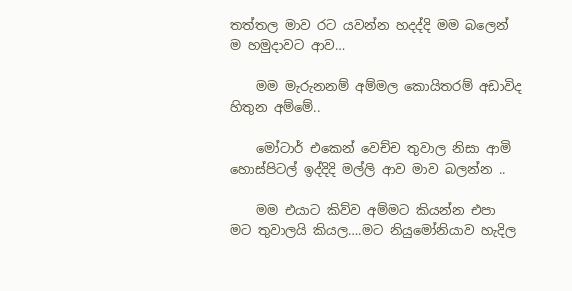තත්තල මාව රට යවන්න හදද්දි මම බලෙන් ම හමුදාවට ආව…

    මම මැරුනනම් අම්මල කොයිතරම් අඩාවිද හිතුන අම්මේ..

    මෝටාර් එකෙන් වෙච්ච තුවාල නිසා ආමි හොස්පිටල් ඉද්දිදි මල්ලි ආව මාව බලන්න ..

    මම එයාට කිව්ව අම්මට කියන්න එපා මට තුවාලයි කියල….මට නියුමෝනියාව හැදිල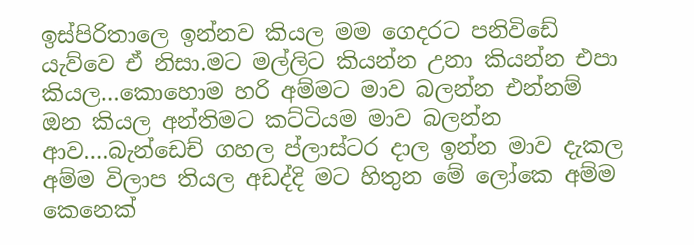ඉස්පිරිතාලෙ ඉන්නව කියල මම ගෙදරට පනිවිඩේ යැව්වෙ ඒ නිසා.මට මල්ලිට කියන්න උනා කියන්න එපා කියල…කොහොම හරි අම්මට මාව බලන්න එන්නම් ඔන කියල අන්තිමට කට්ටියම මාව බලන්න ආව….බැන්ඩෙච් ගහල ප්ලාස්ටර දාල ඉන්න මාව දැකල අම්ම විලාප තියල අඩද්දි මට හිතුන මේ ලෝකෙ අම්ම කෙනෙක්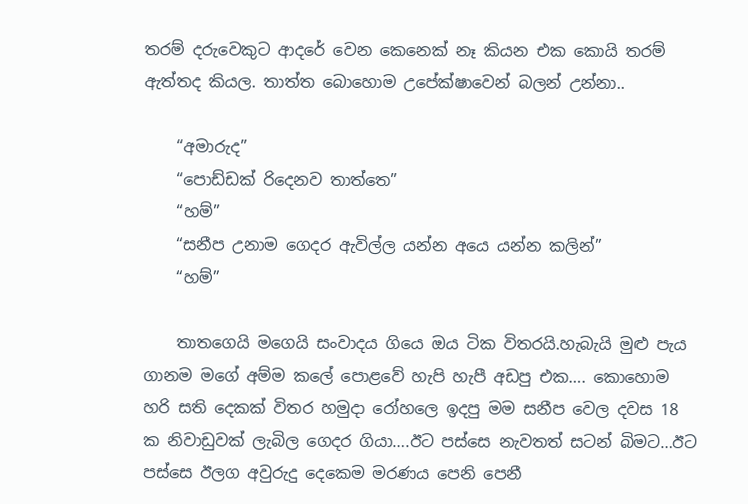තරම් දරුවෙකුට ආදරේ වෙන කෙනෙක් නෑ කියන එක කොයි තරම් ඇත්තද කියල. තාත්ත බොහොම උපේක්ෂාවෙන් බලන් උන්නා..

    “අමාරුද”
    “පොඩ්ඩක් රිදෙනව තාත්තෙ”
    “හම්”
    “සනීප උනාම ගෙදර ඇවිල්ල යන්න අයෙ යන්න කලින්”
    “හම්”

    තාතගෙයි මගෙයි සංවාදය ගියෙ ඔය ටික විතරයි.හැබැයි මුළු පැය ගානම මගේ අම්ම කලේ පොළවේ හැපි හැපී අඩපු එක…. කොහොම හරි සති දෙකක් විතර හමුදා රෝහලෙ ඉදපු මම සනීප වෙල දවස 18 ක නිවාඩුවක් ලැබිල ගෙදර ගියා….ඊට පස්සෙ නැවතත් සටන් බිමට…ඊට පස්සෙ ඊලග අවුරුදු දෙකෙම මරණය පෙනි පෙනී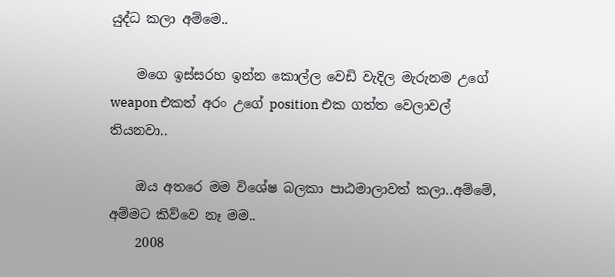යුද්ධ කලා අම්මෙ..

    මගෙ ඉස්සරහ ඉන්න කොල්ල වෙඩි වැදිල මැරුනම උගේ weapon එකත් අරං උගේ position එක ගත්ත වෙලාවල් තියනවා..

    ඔය අතරෙ මම විශේෂ බලකා පාඨමාලාවත් කලා..අම්මේ, අම්මට කිව්වෙ නෑ මම..
    2008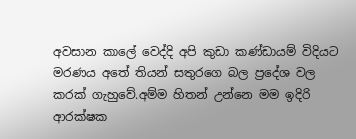අවසාන කාලේ වෙද්දි අපි කුඩා කණ්ඩායම් විදියට මරණය අතේ තියන් සතුරගෙ බල ප්‍රදේශ වල කරක් ගැහුවේ.අම්ම හිතන් උන්නෙ මම ඉදිරි ආරක්ෂක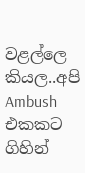වළල්ලෙ කියල..අපි Ambush එකකට ගිහින්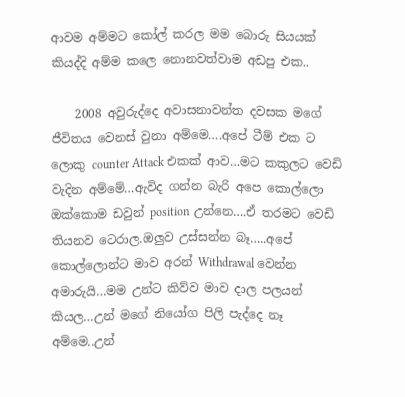ආවම අම්මට කෝල් කරල මම බොරු සියයක් කියද්දි අම්ම කලෙ නොනවත්වාම අඩපු එක..

    2008 අවුරුද්දෙ අවාසනාවන්ත දවසක මගේ ජීවිතය වෙනස් වුනා අම්මෙ….අපේ ටීම් එක ට ලොකු counter Attack එකක් ආව…මට කකුලට වෙඩි වැදින අම්මේ…ඇවිද ගන්න බැරි අපෙ කොල්ලො ඔක්කොම ඩවුන් position උන්නෙ….ඒ තරමට වෙඩි තියනව ටෙරාල.ඔලුව උස්සන්න බෑ…..අපේ කොල්ලොන්ට මාව අරන් Withdrawal වෙන්න අමාරුයි…මම උන්ට කිව්ව මාව දාල පලයන් කියල…උන් මගේ නියෝග පිලි පැද්දෙ නෑ අම්මෙ..උන්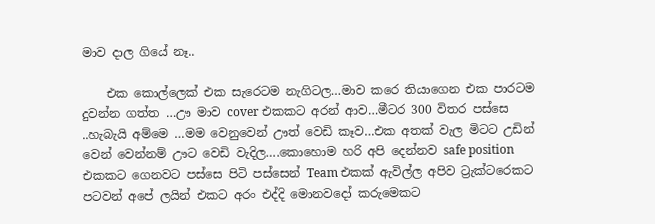මාව දාල ගියේ නෑ..

    එක කොල්ලෙක් එක සැරෙටම නැගිටල…මාව කරෙ තියාගෙන එක පාරටම දුවන්න ගත්ත …ඌ මාව cover එකකට අරන් ආව…මීටර 300 විතර පස්සෙ ..හැබැයි අම්මෙ …මම වෙනුවෙන් ඌත් වෙඩි කෑව…එක අතක් වැල මිටට උඩින් වෙන් වෙන්නම් ඌට වෙඩි වැදිල….කොහොම හරි අපි දෙන්නව safe position එකකට ගෙනවට පස්සෙ පිටි පස්සෙන් Team එකක් ඇවිල්ල අපිව ට්‍රැක්ටරෙකට පටවන් අපේ ලයින් එකට අරං එද්දි මොනවදෝ කරුමෙකට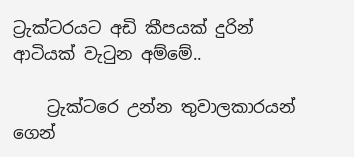ට්‍රැක්ටරයට අඩි කීපයක් දුරින් ආටියක් වැටුන අම්මේ..

    ට්‍රැක්ටරෙ උන්න තුවාලකාරයන් ගෙන්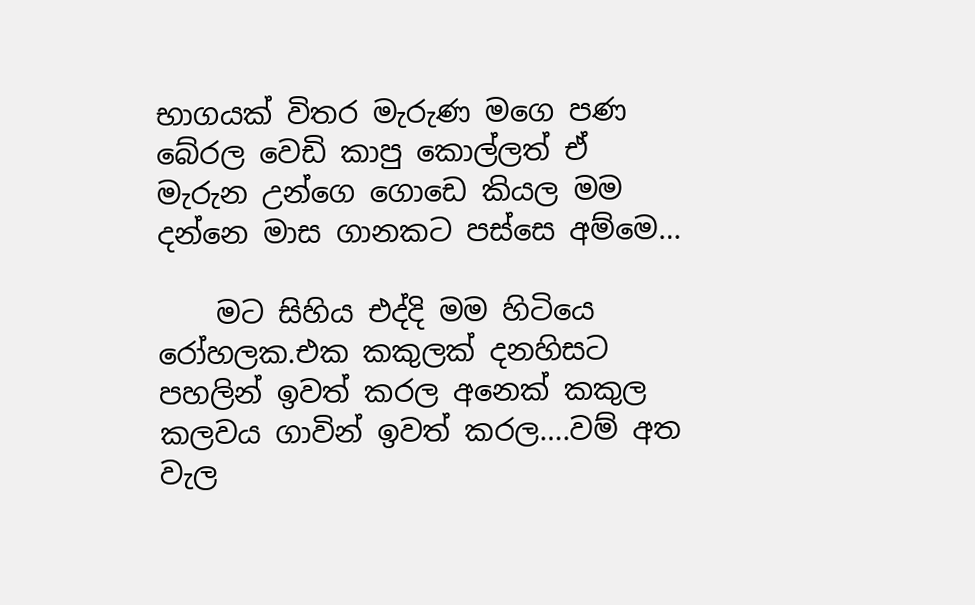භාගයක් විතර මැරුණ මගෙ පණ බේරල වෙඩි කාපු කොල්ලත් ඒ මැරුන උන්ගෙ ගොඩෙ කියල මම දන්නෙ මාස ගානකට පස්සෙ අම්මෙ…

    මට සිහිය එද්දි මම හිටියෙ රෝහලක.එක කකුලක් දනහිසට පහලින් ඉවත් කරල අනෙක් කකුල කලවය ගාවින් ඉවත් කරල….වම් අත වැල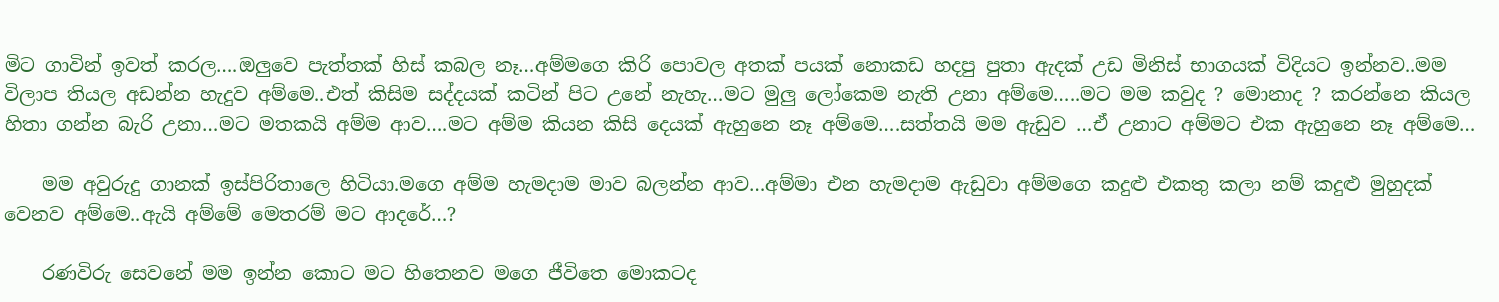මිට ගාවින් ඉවත් කරල….ඔලුවෙ පැත්තක් හිස් කබල නෑ…අම්මගෙ කිරි පොවල අතක් පයක් නොකඩ හදපු පුතා ඇදක් උඩ මිනිස් භාගයක් විදියට ඉන්නව..මම විලාප තියල අඩන්න හැදුව අම්මෙ..එත් කිසිම සද්දයක් කටින් පිට උනේ නැහැ…මට මුලු ලෝකෙම නැති උනා අම්මෙ…..මට මම කවුද ? මොනාද ? කරන්නෙ කියල හිතා ගන්න බැරි උනා…මට මතකයි අම්ම ආව….මට අම්ම කියන කිසි දෙයක් ඇහුනෙ නෑ අම්මෙ….සත්තයි මම ඇඩුව …ඒ උනාට අම්මට එක ඇහුනෙ නෑ අම්මෙ…

    මම අවුරුදු ගානක් ඉස්පිරිතාලෙ හිටියා.මගෙ අම්ම හැමදාම මාව බලන්න ආව…අම්මා එන හැමදාම ඇඩුවා අම්මගෙ කදුළු එකතු කලා නම් කදුළු මුහුදක් වෙනව අම්මෙ..ඇයි අම්මේ මෙතරම් මට ආදරේ…?

    රණවිරු සෙවනේ මම ඉන්න කොට මට හිතෙනව මගෙ ජීවිතෙ මොකටද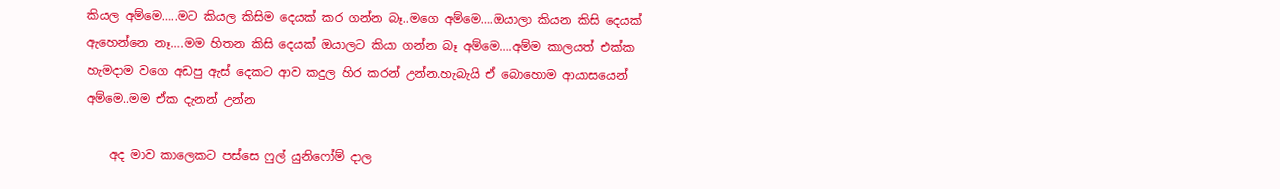කියල අම්මෙ…..මට කියල කිසිම දෙයක් කර ගන්න බෑ..මගෙ අම්මෙ….ඔයාලා කියන කිසි දෙයක් ඇහෙන්නෙ නෑ….මම හිතන කිසි දෙයක් ඔයාලට කියා ගන්න බෑ අම්මෙ….අම්ම කාලයත් එක්ක හැමදාම වගෙ අඩපු ඇස් දෙකට ආව කදුල හිර කරන් උන්න.හැබැයි ඒ බොහොම ආයාසයෙන් අම්මෙ..මම ඒක දැනන් උන්න

    අද මාව කාලෙකට පස්සෙ ෆුල් යුනිෆෝම් දාල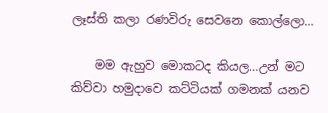ලෑස්ති කලා රණවිරු සෙවනෙ කොල්ලො…

    මම ඇහුව මොකටද කියල…උන් මට කිව්වා හමුදාවෙ කට්ටියක් ගමනක් යනව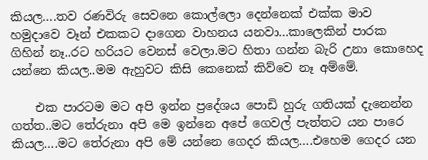කියල….තව රණවිරු සෙවනෙ කොල්ලො දෙන්නෙක් එක්ක මාව හමුදාවෙ වෑන් එකකට දාගෙන වාහනය යනවා…කාලෙකින් පාරක ගිහින් නෑ..රට හරියට වෙනස් වෙලා.මට හිතා ගන්න බැරි උනා කොහෙද යන්නෙ කියල..මම ඇහුවට කිසි කෙනෙක් කිව්වෙ නෑ අම්මේ.

    එක පාරටම මට අපි ඉන්න ප්‍රදේශය පොඩි හුරු ගතියක් දැනෙන්න ගත්ත..මට තේරුනා අපි මෙ ඉන්නෙ අපේ ගෙවල් පැත්තට යන පාරෙ කියල….මට තේරුනා අපි මේ යන්නෙ ගෙදර කියල….එහෙම ගෙදර යන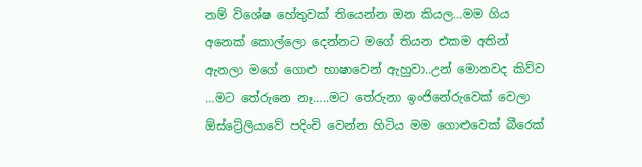නම් විශේෂ හේතුවක් තියෙන්න ඔන කියල…මම ගිය අනෙක් කොල්ලො දෙන්නට මගේ තියන එකම අතින් ඇනලා මගේ ගොළු භාෂාවෙන් ඇහුවා..උන් මොනවද කිව්ව …මට තේරුනෙ නෑ…..මට තේරුනා ඉංජිනේරුවෙක් වෙලා ඕස්ට්‍රේලියාවේ පදිංචි වෙන්න හිටිය මම ගොළුවෙක් බීරෙක්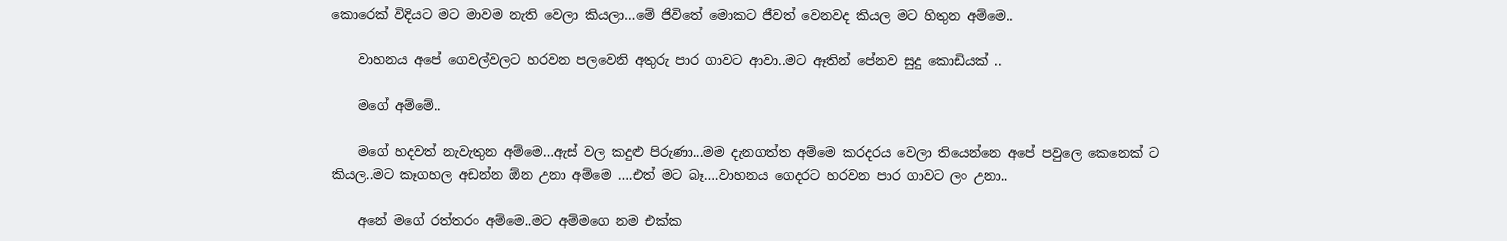කොරෙක් විදියට මට මාවම නැති වෙලා කියලා…මේ ජිවිතේ මොකට ජීවත් වෙනවද කියල මට හිතුන අම්මෙ..

    වාහනය අපේ ගෙවල්වලට හරවන පලවෙනි අතුරු පාර ගාවට ආවා..මට ඈතින් පේනව සුදු කොඩියක් ..

    මගේ අම්මේ..

    මගේ හදවත් නැවැතුන අම්මෙ…ඇස් වල කදුළු පිරුණා...මම දැනගත්ත අම්මෙ කරදරය වෙලා තියෙන්නෙ අපේ පවුලෙ කෙනෙක් ට කියල..මට කෑගහල අඩන්න ඕන උනා අම්මෙ ….එත් මට බෑ….වාහනය ගෙදරට හරවන පාර ගාවට ලං උනා..

    අනේ මගේ රත්තරං අම්මෙ..මට අම්මගෙ නම එක්ක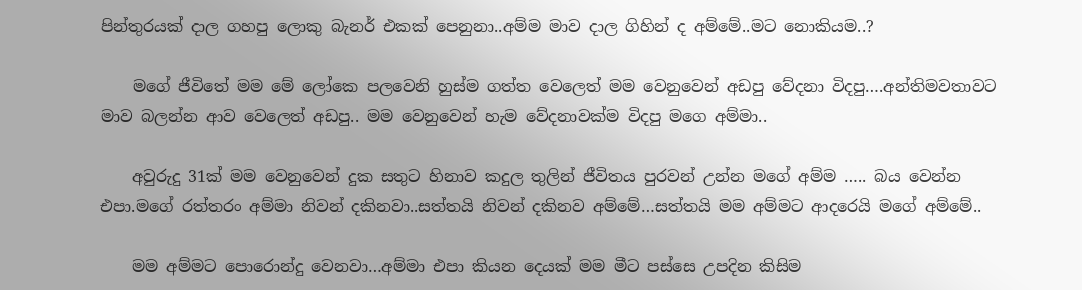පින්තුරයක් දාල ගහපු ලොකු බැනර් එකක් පෙනුනා..අම්ම මාව දාල ගිහින් ද අම්මේ..මට නොකියම..?

    මගේ ජීවිතේ මම මේ ලෝකෙ පලවෙනි හුස්ම ගත්ත වෙලෙත් මම වෙනුවෙන් අඩපු වේදනා විදපු….අන්තිමවතාවට මාව බලන්න ආව වෙලෙත් අඩපු.. මම වෙනුවෙන් හැම වේදනාවක්ම විදපු මගෙ අම්මා..

    අවුරුදු 31ක් මම වෙනුවෙන් දුක සතුට හිනාව කදුල තුලින් ජීවිතය පුරවන් උන්න මගේ අම්ම ….. බය වෙන්න එපා.මගේ රත්තරං අම්මා නිවන් දකිනවා..සත්තයි නිවන් දකිනව අම්මේ…සත්තයි මම අම්මට ආදරෙයි මගේ අම්මේ..

    මම අම්මට පොරොන්දු වෙනවා…අම්මා එපා කියන දෙයක් මම මීට පස්සෙ උපදින කිසිම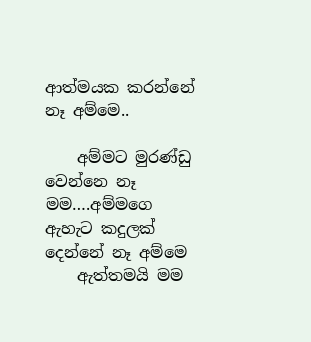ආත්මයක කරන්නේ නෑ අම්මෙ..

    අම්මට මුරණ්ඩු වෙන්නෙ නෑ මම….අම්මගෙ ඇහැට කදුලක් දෙන්නේ නෑ අම්මෙ
    ඇත්තමයි මම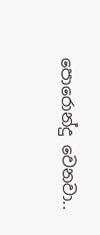පොරොන්දු වෙනවා..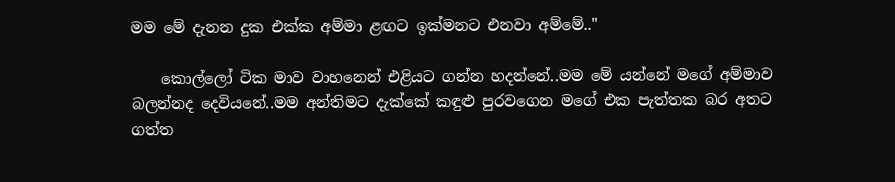මම මේ දැනන දුක එක්ක අම්මා ළඟට ඉක්මනට එනවා අම්මේ.."

    කොල්ලෝ ටික මාව වාහනෙන් එළියට ගන්න හදන්නේ..මම මේ යන්නේ මගේ අම්මාව බලන්නද දෙවියනේ..මම අන්තිමට දැක්කේ කඳුළු පුරවගෙන මගේ එක පැත්තක බර අතට ගත්ත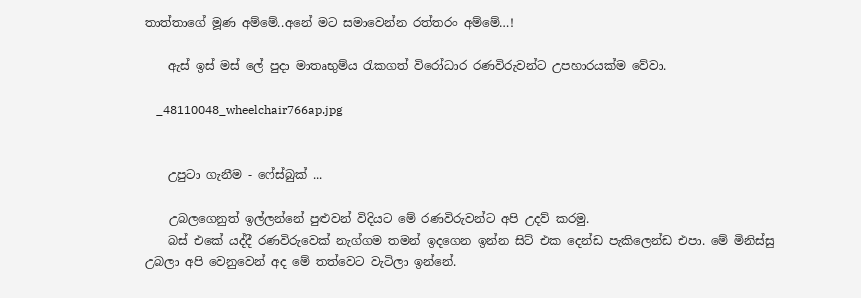තාත්තාගේ මූණ අම්මේ..අනේ මට සමාවෙන්න රත්තරං අම්මේ…!

    ඇස් ඉස් මස් ලේ පුදා මාතෘභුම්ය රැකගත් විරෝධාර රණවිරුවන්ට උපහාරයක්ම වේවා.

    _48110048_wheelchair766ap.jpg


    උපුටා ගැනීම - ෆේස්බුක් ...

    උබලගෙනුත් ඉල්ලන්නේ පුළුවන් විදියට මේ රණවිරුවන්ට අපි උදව් කරමු.
    බස් එකේ යද්දී රණවිරුවෙක් නැග්ගම තමන් ඉදගෙන ඉන්න සිට් එක දෙන්ඩ පැකිලෙන්ඩ එපා. මේ මිනිස්සු උබලා අපි වෙනුවෙන් අද මේ තත්වෙට වැටිලා ඉන්නේ.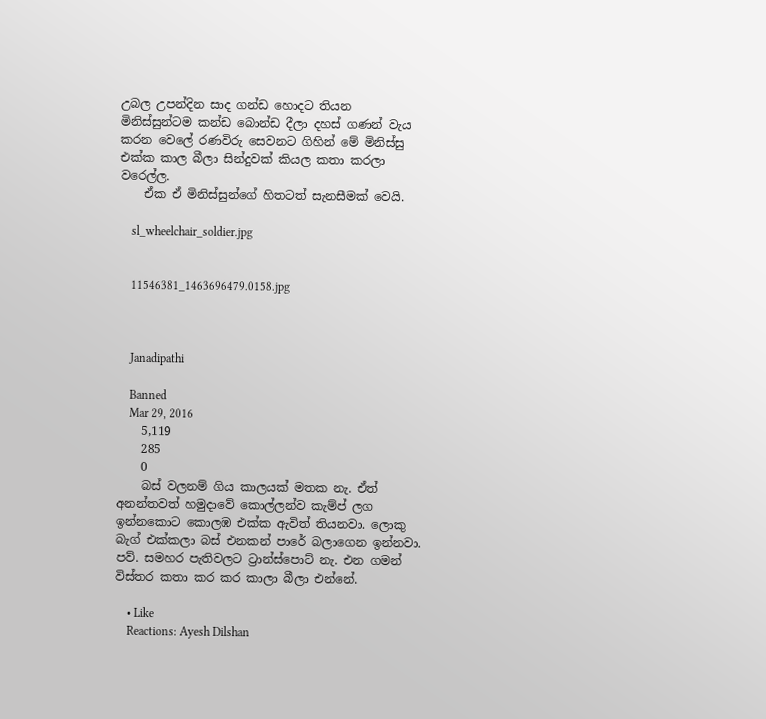උබල උපන්දින සාද ගන්ඩ හොදට තියන මිනිස්සුන්ටම කන්ඩ බොන්ඩ දීලා දහස් ගණන් වැය කරන වෙලේ රණවිරු සෙවනට ගිහින් මේ මිනිස්සු එක්ක කාල බීලා සින්දුවක් කියල කතා කරලා වරෙල්ල.
    ඒක ඒ මිනිස්සුන්ගේ හිතටත් සැනසීමක් වෙයි.

    sl_wheelchair_soldier.jpg


    11546381_1463696479.0158.jpg



    Janadipathi

    Banned
    Mar 29, 2016
    5,119
    285
    0
    බස් වලනම් ගිය කාලයක් මතක නැ. ඒත් අනන්තවත් හමුදාවේ කොල්ලන්ව කැම්ප් ලග ඉන්නකොට කොලඹ එක්ක ඇවිත් තියනවා. ලොකු බැග් එක්කලා බස් එනකන් පාරේ බලාගෙන ඉන්නවා. පව්. සමහර පැතිවලට ට්‍රාන්ස්පොට් නැ. එන ගමන් විස්තර කතා කර කර කාලා බීලා එන්නේ.

    • Like
    Reactions: Ayesh Dilshan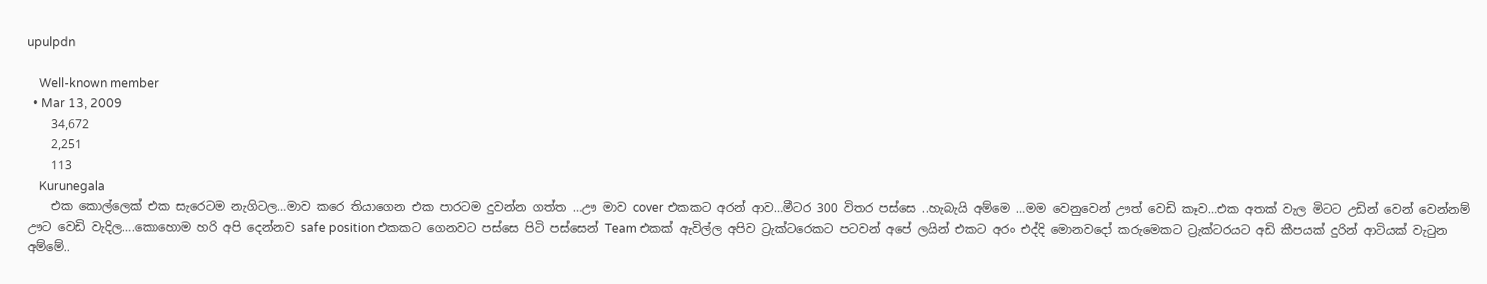upulpdn

    Well-known member
  • Mar 13, 2009
    34,672
    2,251
    113
    Kurunegala
    එක කොල්ලෙක් එක සැරෙටම නැගිටල…මාව කරෙ තියාගෙන එක පාරටම දුවන්න ගත්ත …ඌ මාව cover එකකට අරන් ආව…මීටර 300 විතර පස්සෙ ..හැබැයි අම්මෙ …මම වෙනුවෙන් ඌත් වෙඩි කෑව…එක අතක් වැල මිටට උඩින් වෙන් වෙන්නම් ඌට වෙඩි වැදිල….කොහොම හරි අපි දෙන්නව safe position එකකට ගෙනවට පස්සෙ පිටි පස්සෙන් Team එකක් ඇවිල්ල අපිව ට්‍රැක්ටරෙකට පටවන් අපේ ලයින් එකට අරං එද්දි මොනවදෝ කරුමෙකට ට්‍රැක්ටරයට අඩි කීපයක් දුරින් ආටියක් වැටුන අම්මේ..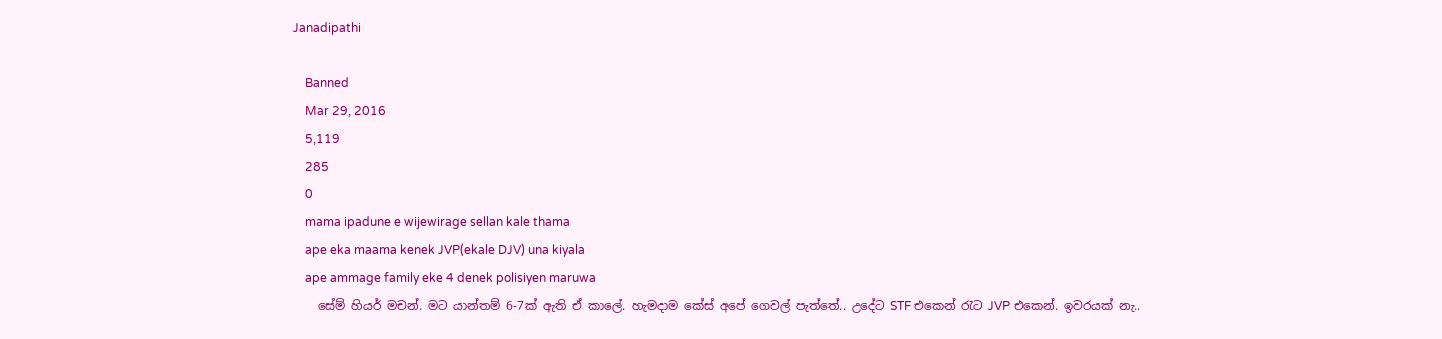Janadipathi

    Banned
    Mar 29, 2016
    5,119
    285
    0
    mama ipadune e wijewirage sellan kale thama
    ape eka maama kenek JVP(ekale DJV) una kiyala
    ape ammage family eke 4 denek polisiyen maruwa
    සේම් හියර් මචන්. මට යාන්තම් 6-7ක් ඇති ඒ කාලේ. හැමදාම කේස් අපේ ගෙවල් පැත්තේ.. උදේට STF එකෙන් රැට JVP එකෙන්. ඉවරයක් නැ..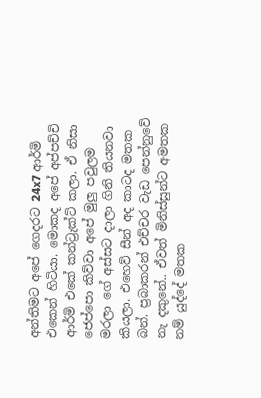අන්තිමට අපේ ගෙදරට 24x7 ආර්මි එකෙන් හිටියා. මොකද අපේ අප්පච්චි ආර්මි එකේ කන්ට්‍රැක්ට් කලා. ඒ නිසා ජෙප්පො කිව්වා අපේ මුලු පවුලම මරලා ගේ අස්සට දාලා ගිනි තියනවා කියලා. එහෙව් සීන් අද කාටද මතක බන්. ප්‍රබාකරන් එච්චර වැඩ පෙන්නුවේ නැ දකුනේ.. ඒවත් මිනිස්සුන්ට අමතක නම් යුද්දේ මතක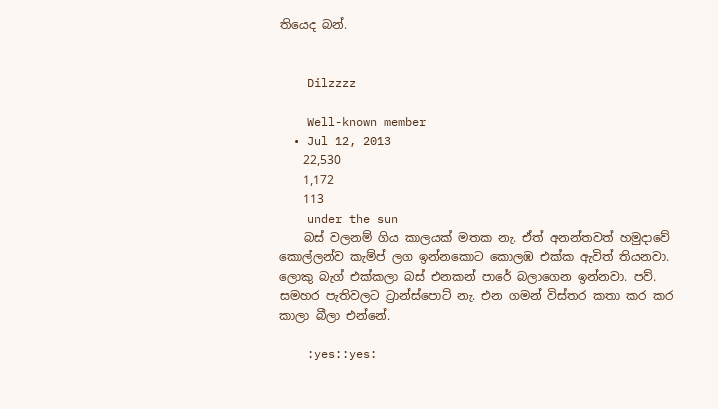තියෙද බන්.


    Dilzzzz

    Well-known member
  • Jul 12, 2013
    22,530
    1,172
    113
    under the sun
    බස් වලනම් ගිය කාලයක් මතක නැ. ඒත් අනන්තවත් හමුදාවේ කොල්ලන්ව කැම්ප් ලග ඉන්නකොට කොලඹ එක්ක ඇවිත් තියනවා. ලොකු බැග් එක්කලා බස් එනකන් පාරේ බලාගෙන ඉන්නවා. පව්. සමහර පැතිවලට ට්‍රාන්ස්පොට් නැ. එන ගමන් විස්තර කතා කර කර කාලා බීලා එන්නේ.

    :yes::yes: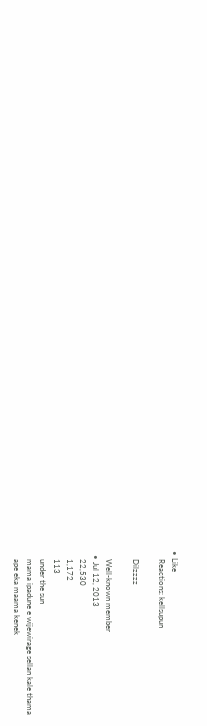• Like
    Reactions: kellsupun

    Dilzzzz

    Well-known member
  • Jul 12, 2013
    22,530
    1,172
    113
    under the sun
    mama ipadune e wijewirage sellan kale thama
    ape eka maama kenek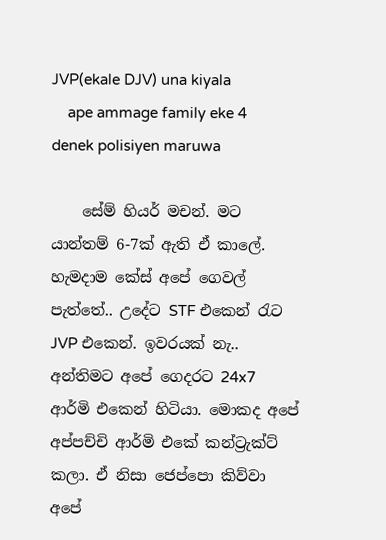JVP(ekale DJV) una kiyala
    ape ammage family eke 4 denek polisiyen maruwa

    සේම් හියර් මචන්. මට යාන්තම් 6-7ක් ඇති ඒ කාලේ. හැමදාම කේස් අපේ ගෙවල් පැත්තේ.. උදේට STF එකෙන් රැට JVP එකෙන්. ඉවරයක් නැ.. අන්තිමට අපේ ගෙදරට 24x7 ආර්මි එකෙන් හිටියා. මොකද අපේ අප්පච්චි ආර්මි එකේ කන්ට්‍රැක්ට් කලා. ඒ නිසා ජෙප්පො කිව්වා අපේ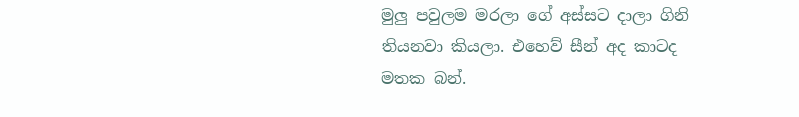මුලු පවුලම මරලා ගේ අස්සට දාලා ගිනි තියනවා කියලා. එහෙව් සීන් අද කාටද මතක බන්.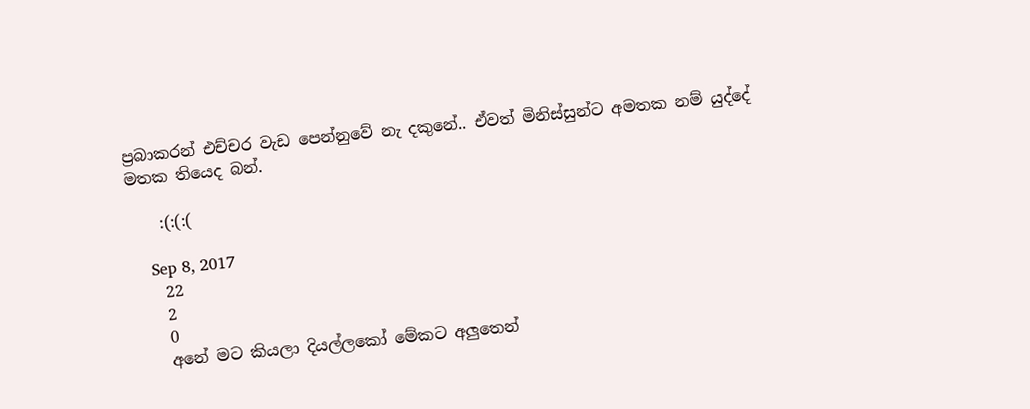ප්‍රබාකරන් එච්චර වැඩ පෙන්නුවේ නැ දකුනේ.. ඒවත් මිනිස්සුන්ට අමතක නම් යුද්දේ මතක තියෙද බන්.

    :(:(:(

    Sep 8, 2017
    22
    2
    0
    අනේ මට කියලා දියල්ලකෝ මේකට අලුතෙන්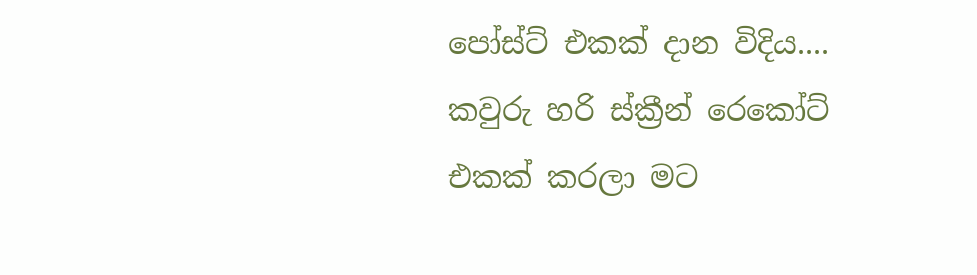පෝස්ට් එකක් දාන විදිය.... කවුරු හරි ස්ක්‍රීන් රෙකෝට් එකක් කරලා මට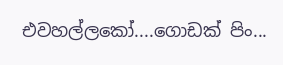එවහල්ලකෝ....ගොඩක් පිං...